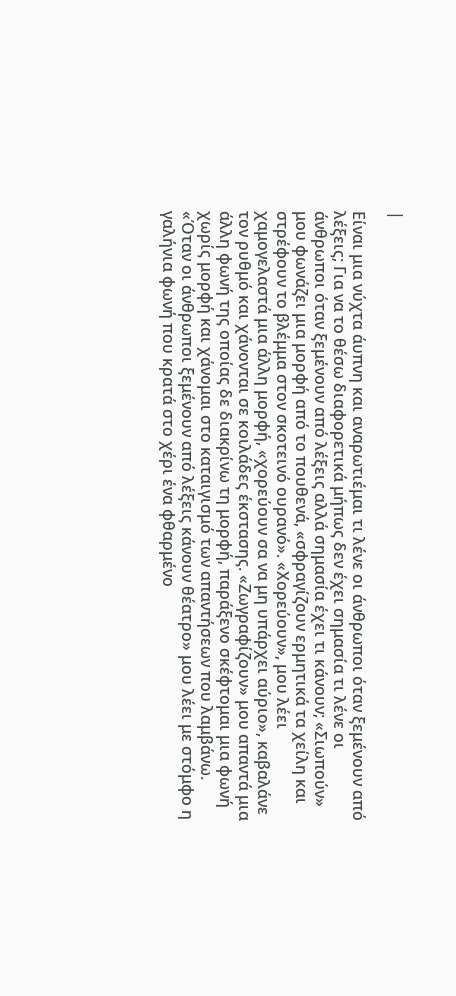|

Είναι μια νύχτα άυπνη και αναρωτιέμαι τι λένε οι άνθρωποι όταν ξεμένουν από λέξεις; Για να το θέσω διαφορετικά μήπως δεν έχει σημασία τι λένε οι άνθρωποι όταν ξεμένουν από λέξεις αλλά σημασία έχει τι κάνουν; «Σιωπούν» μου φωνάζει μια μορφή από το πουθενά, «σφραγίζουν ερμητικά τα χείλη και στρέφουν το βλέμμα στον σκοτεινό ουρανό». «Χορεύουν», μου λέει χαμογελαστά μια άλλη μορφή, «χορεύουν σα να μη υπάρχει αύριο», καβαλάνε τον ρυθμό και χάνονται σε κοιλάδες έκστασης. «Ζωγραφίζουν» μου απαντά μια άλλη φωνή της οποίας δε διακρίνω τη μορφή, παράξενο σκέφτομαι μια φωνή χωρίς μορφή και χάνομαι στο καταιγισμό των απαντήσεων που λαμβάνω. «Όταν οι άνθρωποι ξεμένουν από λέξεις κάνουν θέατρο» μου λέει με στόμφο η γαλήνια φωνή που κρατά στο χέρι ένα φθαρμένο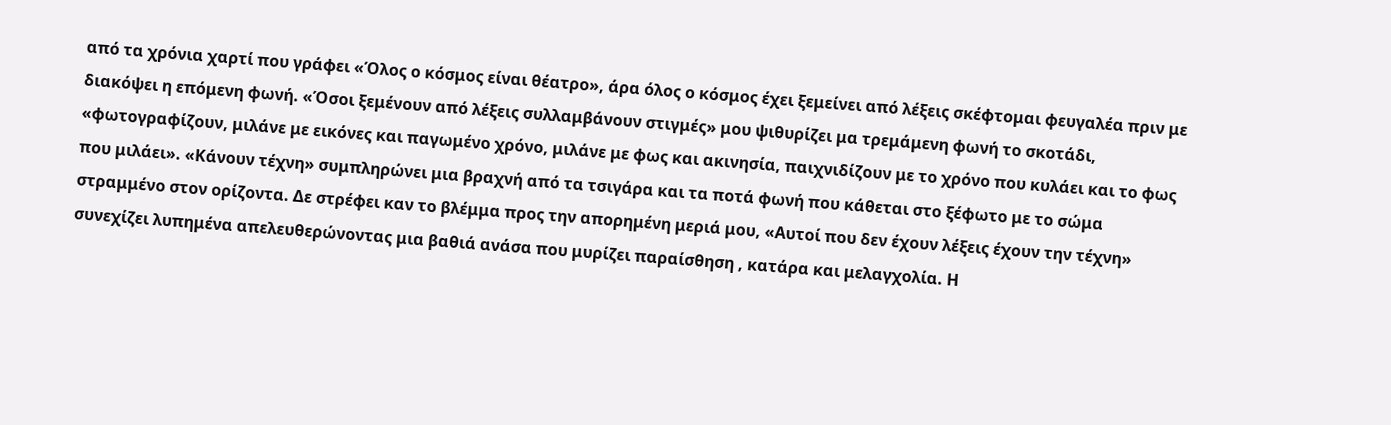από τα χρόνια χαρτί που γράφει «Όλος ο κόσμος είναι θέατρο», άρα όλος ο κόσμος έχει ξεμείνει από λέξεις σκέφτομαι φευγαλέα πριν με διακόψει η επόμενη φωνή. «Όσοι ξεμένουν από λέξεις συλλαμβάνουν στιγμές» μου ψιθυρίζει μα τρεμάμενη φωνή το σκοτάδι, «φωτογραφίζουν, μιλάνε με εικόνες και παγωμένο χρόνο, μιλάνε με φως και ακινησία, παιχνιδίζουν με το χρόνο που κυλάει και το φως που μιλάει». «Κάνουν τέχνη» συμπληρώνει μια βραχνή από τα τσιγάρα και τα ποτά φωνή που κάθεται στο ξέφωτο με το σώμα στραμμένο στον ορίζοντα. Δε στρέφει καν το βλέμμα προς την απορημένη μεριά μου, «Αυτοί που δεν έχουν λέξεις έχουν την τέχνη» συνεχίζει λυπημένα απελευθερώνοντας μια βαθιά ανάσα που μυρίζει παραίσθηση , κατάρα και μελαγχολία. Η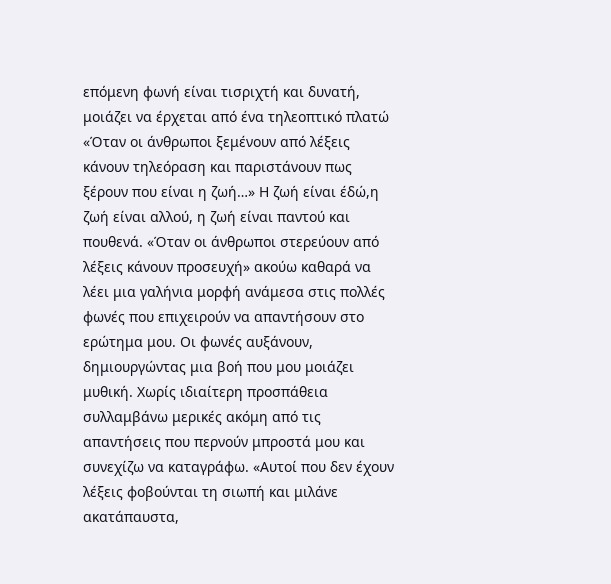επόμενη φωνή είναι τισριχτή και δυνατή, μοιάζει να έρχεται από ένα τηλεοπτικό πλατώ «Όταν οι άνθρωποι ξεμένουν από λέξεις κάνουν τηλεόραση και παριστάνουν πως ξέρουν που είναι η ζωή…» Η ζωή είναι έδώ,η ζωή είναι αλλού, η ζωή είναι παντού και πουθενά. «Όταν οι άνθρωποι στερεύουν από λέξεις κάνουν προσευχή» ακούω καθαρά να λέει μια γαλήνια μορφή ανάμεσα στις πολλές φωνές που επιχειρούν να απαντήσουν στο ερώτημα μου. Οι φωνές αυξάνουν, δημιουργώντας μια βοή που μου μοιάζει μυθική. Χωρίς ιδιαίτερη προσπάθεια συλλαμβάνω μερικές ακόμη από τις απαντήσεις που περνούν μπροστά μου και συνεχίζω να καταγράφω. «Αυτοί που δεν έχουν λέξεις φοβούνται τη σιωπή και μιλάνε ακατάπαυστα,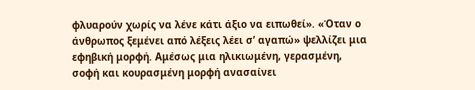φλυαρούν χωρίς να λένε κάτι άξιο να ειπωθεί». «Όταν ο άνθρωπος ξεμένει από λέξεις λέει σ’ αγαπώ» ψελλίζει μια εφηβική μορφή. Αμέσως μια ηλικιωμένη, γερασμένη, σοφή και κουρασμένη μορφή ανασαίνει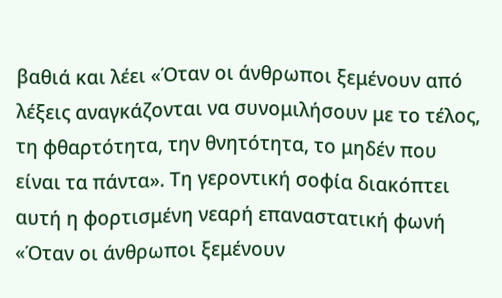βαθιά και λέει «Όταν οι άνθρωποι ξεμένουν από λέξεις αναγκάζονται να συνομιλήσουν με το τέλος, τη φθαρτότητα, την θνητότητα, το μηδέν που είναι τα πάντα». Τη γεροντική σοφία διακόπτει αυτή η φορτισμένη νεαρή επαναστατική φωνή «Όταν οι άνθρωποι ξεμένουν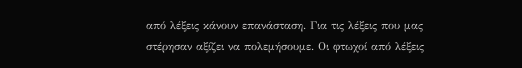από λέξεις κάνουν επανάσταση. Για τις λέξεις που μας στέρησαν αξίζει να πολεμήσουμε. Οι φτωχοί από λέξεις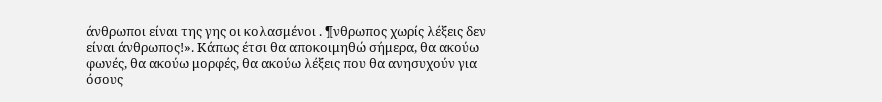άνθρωποι είναι της γης οι κολασμένοι . ¶νθρωπος χωρίς λέξεις δεν είναι άνθρωπος!». Κάπως έτσι θα αποκοιμηθώ σήμερα, θα ακούω φωνές, θα ακούω μορφές, θα ακούω λέξεις που θα ανησυχούν για όσους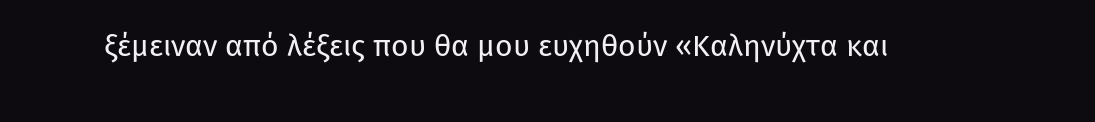ξέμειναν από λέξεις που θα μου ευχηθούν «Καληνύχτα και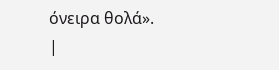όνειρα θολά».
|